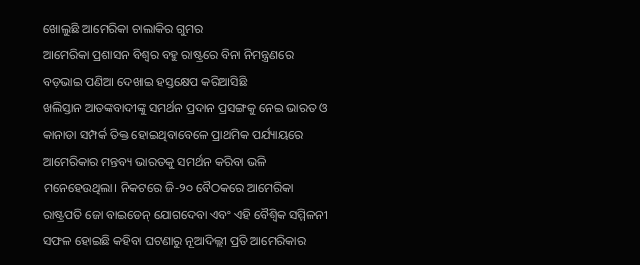ଖୋଲୁଛି ଆମେରିକା ଚାଲାକିର ଗୁମର
ଆମେରିକା ପ୍ରଶାସନ ବିଶ୍ବର ବହୁ ରାଷ୍ଟ୍ରରେ ବିନା ନିମନ୍ତ୍ରଣରେ ବଡ଼ଭାଇ ପଣିଆ ଦେଖାଇ ହସ୍ତକ୍ଷେପ କରିଆସିଛି
ଖଲିସ୍ତାନ ଆତଙ୍କବାଦୀଙ୍କୁ ସମର୍ଥନ ପ୍ରଦାନ ପ୍ରସଙ୍ଗକୁ ନେଇ ଭାରତ ଓ କାନାଡା ସମ୍ପର୍କ ତିକ୍ତ ହୋଇଥିବାବେଳେ ପ୍ରାଥମିକ ପର୍ଯ୍ୟାୟରେ ଆମେରିକାର ମନ୍ତବ୍ୟ ଭାରତକୁ ସମର୍ଥନ କରିବା ଭଳି ମନେହେଉଥିଲା। ନିକଟରେ ଜି-୨୦ ବୈଠକରେ ଆମେରିକା ରାଷ୍ଟ୍ରପତି ଜୋ ବାଇଡେନ୍ ଯୋଗଦେବା ଏବଂ ଏହି ବୈଶ୍ୱିକ ସମ୍ମିଳନୀ ସଫଳ ହୋଇଛି କହିବା ଘଟଣାରୁ ନୂଆଦିଲ୍ଲୀ ପ୍ରତି ଆମେରିକାର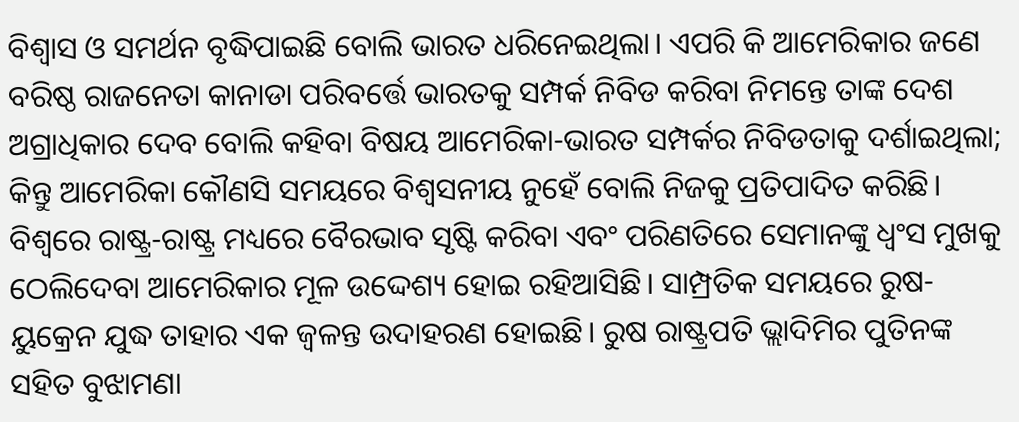ବିଶ୍ୱାସ ଓ ସମର୍ଥନ ବୃଦ୍ଧିପାଇଛି ବୋଲି ଭାରତ ଧରିନେଇଥିଲା। ଏପରି କି ଆମେରିକାର ଜଣେ ବରିଷ୍ଠ ରାଜନେତା କାନାଡା ପରିବର୍ତ୍ତେ ଭାରତକୁ ସମ୍ପର୍କ ନିବିଡ କରିବା ନିମନ୍ତେ ତାଙ୍କ ଦେଶ ଅଗ୍ରାଧିକାର ଦେବ ବୋଲି କହିବା ବିଷୟ ଆମେରିକା-ଭାରତ ସମ୍ପର୍କର ନିବିଡତାକୁ ଦର୍ଶାଇଥିଲା; କିନ୍ତୁ ଆମେରିକା କୌଣସି ସମୟରେ ବିଶ୍ୱସନୀୟ ନୁହେଁ ବୋଲି ନିଜକୁ ପ୍ରତିପାଦିତ କରିଛି।
ବିଶ୍ୱରେ ରାଷ୍ଟ୍ର-ରାଷ୍ଟ୍ର ମଧ୍ୟରେ ବୈରଭାବ ସୃଷ୍ଟି କରିବା ଏବଂ ପରିଣତିରେ ସେମାନଙ୍କୁ ଧ୍ୱଂସ ମୁଖକୁ ଠେଲିଦେବା ଆମେରିକାର ମୂଳ ଉଦ୍ଦେଶ୍ୟ ହୋଇ ରହିଆସିଛି। ସାମ୍ପ୍ରତିକ ସମୟରେ ରୁଷ-ୟୁକ୍ରେନ ଯୁଦ୍ଧ ତାହାର ଏକ ଜ୍ୱଳନ୍ତ ଉଦାହରଣ ହୋଇଛି। ରୁଷ ରାଷ୍ଟ୍ରପତି ଭ୍ଲାଦିମିର ପୁତିନଙ୍କ ସହିତ ବୁଝାମଣା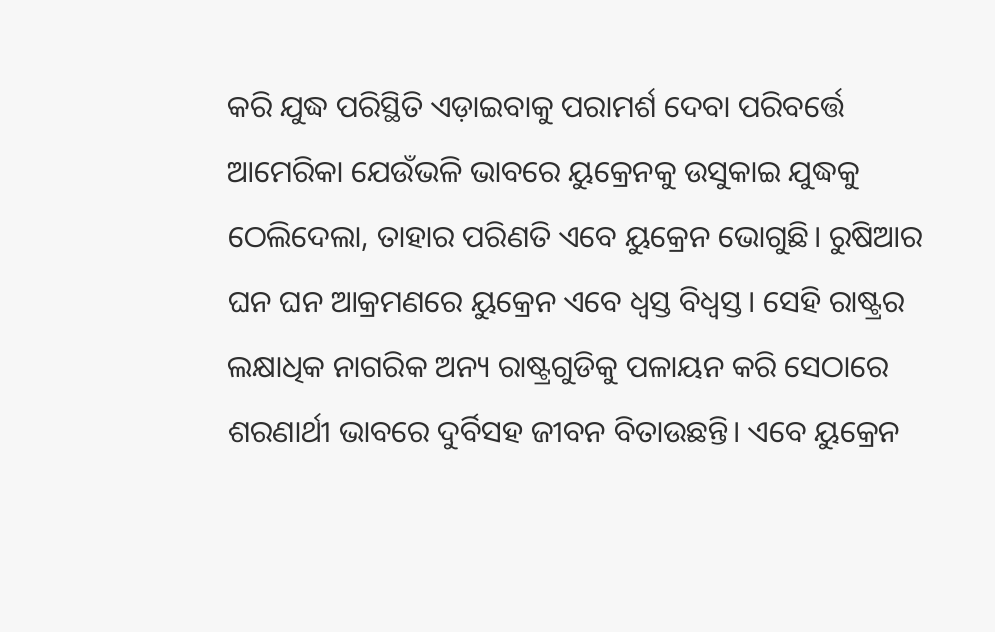କରି ଯୁଦ୍ଧ ପରିସ୍ଥିତି ଏଡ଼ାଇବାକୁ ପରାମର୍ଶ ଦେବା ପରିବର୍ତ୍ତେ ଆମେରିକା ଯେଉଁଭଳି ଭାବରେ ୟୁକ୍ରେନକୁ ଉସୁକାଇ ଯୁଦ୍ଧକୁ ଠେଲିଦେଲା, ତାହାର ପରିଣତି ଏବେ ୟୁକ୍ରେନ ଭୋଗୁଛି। ରୁଷିଆର ଘନ ଘନ ଆକ୍ରମଣରେ ୟୁକ୍ରେନ ଏବେ ଧ୍ୱସ୍ତ ବିଧ୍ୱସ୍ତ। ସେହି ରାଷ୍ଟ୍ରର ଲକ୍ଷାଧିକ ନାଗରିକ ଅନ୍ୟ ରାଷ୍ଟ୍ରଗୁଡିକୁ ପଳାୟନ କରି ସେଠାରେ ଶରଣାର୍ଥୀ ଭାବରେ ଦୁର୍ବିସହ ଜୀବନ ବିତାଉଛନ୍ତି। ଏବେ ୟୁକ୍ରେନ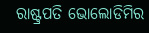ରାଷ୍ଟ୍ରପତି ଭୋଲୋଡିମିର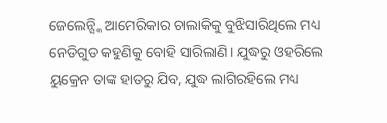ଜେଲେନ୍ସ୍କି ଆମେରିକାର ଚାଲାକିକୁ ବୁଝିସାରିଥିଲେ ମଧ୍ୟ ନେଡିଗୁଡ କହୁଣିକୁ ବୋହି ସାରିଲାଣି। ଯୁଦ୍ଧରୁ ଓହରିଲେ ୟୁକ୍ରେନ ତାଙ୍କ ହାତରୁ ଯିବ, ଯୁଦ୍ଧ ଲାଗିରହିଲେ ମଧ୍ୟ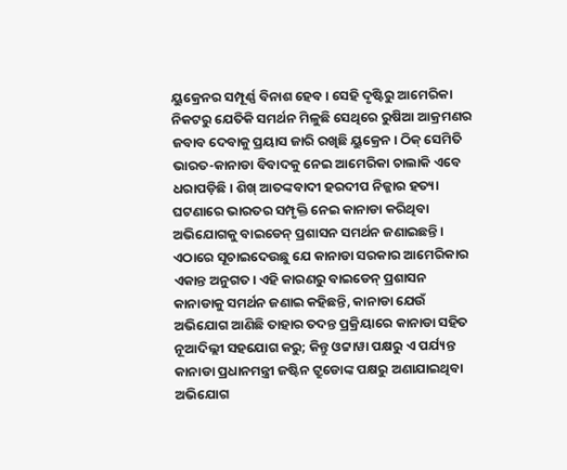ୟୁକ୍ରେନର ସମ୍ପୂର୍ଣ୍ଣ ବିନାଶ ହେବ। ସେହି ଦୃଷ୍ଟିରୁ ଆମେରିକା ନିକଟରୁ ଯେତିକି ସମର୍ଥନ ମିଳୁଛି ସେଥିରେ ରୁଷିଆ ଆକ୍ରମଣର ଜବାବ ଦେବାକୁ ପ୍ରୟାସ ଜାରି ରଖିଛି ୟୁକ୍ରେନ। ଠିକ୍ ସେମିତି ଭାରତ-କାନାଡା ବିବାଦକୁ ନେଇ ଆମେରିକା ଚାଲାକି ଏବେ ଧରାପଡ଼ିଛି। ଶିଖ୍ ଆତଙ୍କବାଦୀ ହରଦୀପ ନିଜ୍ଜାର ହତ୍ୟା ଘଟଣାରେ ଭାରତର ସମ୍ପୃକ୍ତି ନେଇ କାନାଡା କରିଥିବା ଅଭିଯୋଗକୁ ବାଇଡେନ୍ ପ୍ରଶାସନ ସମର୍ଥନ ଜଣାଇଛନ୍ତି।
ଏଠାରେ ସୂଚାଇଦେଉଛୁ ଯେ କାନାଡା ସରକାର ଆମେରିକାର ଏକାନ୍ତ ଅନୁଗତ। ଏହି କାରଣରୁ ବାଇଡେନ୍ ପ୍ରଶାସନ କାନାଡାକୁ ସମର୍ଥନ ଜଣାଇ କହିଛନ୍ତି, କାନାଡା ଯେଉଁ ଅଭିଯୋଗ ଆଣିଛି ତାହାର ତଦନ୍ତ ପ୍ରକ୍ରିୟାରେ କାନାଡା ସହିତ ନୂଆଦିଲ୍ଲୀ ସହଯୋଗ କରୁ; କିନ୍ତୁ ଓଟ୍ଟାୱା ପକ୍ଷରୁ ଏ ପର୍ଯ୍ୟନ୍ତ କାନାଡା ପ୍ରଧାନମନ୍ତ୍ରୀ ଜଷ୍ଟିନ ଟ୍ରୁଡୋଙ୍କ ପକ୍ଷରୁ ଅଣାଯାଇଥିବା ଅଭିଯୋଗ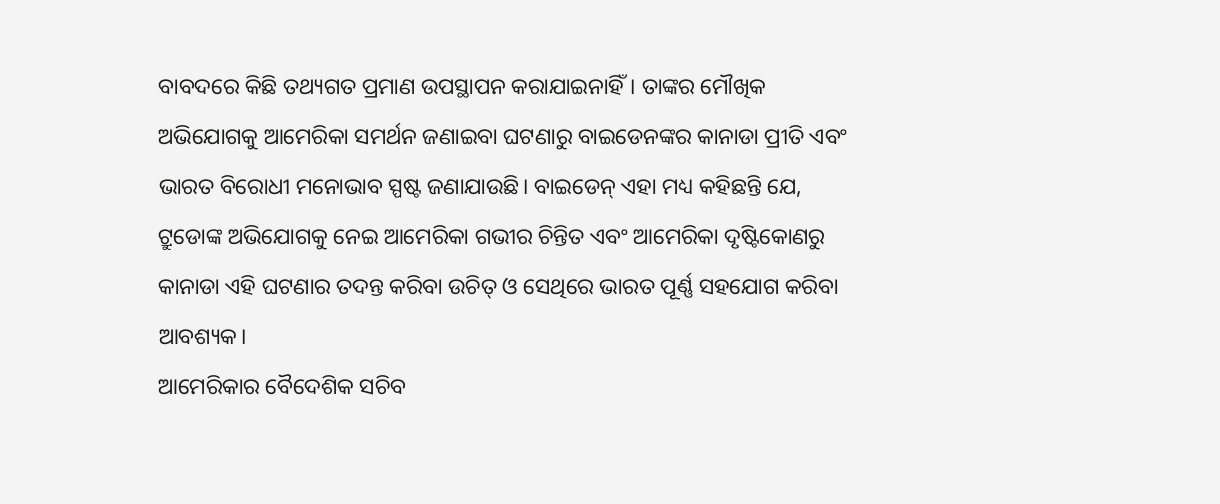ବାବଦରେ କିଛି ତଥ୍ୟଗତ ପ୍ରମାଣ ଉପସ୍ଥାପନ କରାଯାଇନାହିଁ। ତାଙ୍କର ମୌଖିକ ଅଭିଯୋଗକୁ ଆମେରିକା ସମର୍ଥନ ଜଣାଇବା ଘଟଣାରୁ ବାଇଡେନଙ୍କର କାନାଡା ପ୍ରୀତି ଏବଂ ଭାରତ ବିରୋଧୀ ମନୋଭାବ ସ୍ପଷ୍ଟ ଜଣାଯାଉଛି। ବାଇଡେନ୍ ଏହା ମଧ୍ୟ କହିଛନ୍ତି ଯେ, ଟ୍ରୁଡୋଙ୍କ ଅଭିଯୋଗକୁ ନେଇ ଆମେରିକା ଗଭୀର ଚିନ୍ତିତ ଏବଂ ଆମେରିକା ଦୃଷ୍ଟିକୋଣରୁ କାନାଡା ଏହି ଘଟଣାର ତଦନ୍ତ କରିବା ଉଚିତ୍ ଓ ସେଥିରେ ଭାରତ ପୂର୍ଣ୍ଣ ସହଯୋଗ କରିବା ଆବଶ୍ୟକ।
ଆମେରିକାର ବୈଦେଶିକ ସଚିବ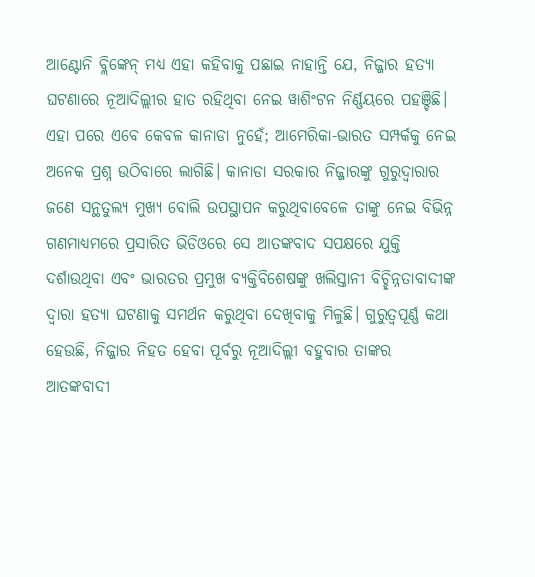ଆଣ୍ଟୋନି ବ୍ଲିଙ୍କେନ୍ ମଧ୍ୟ ଏହା କହିବାକୁ ପଛାଇ ନାହାନ୍ତି ଯେ, ନିଜ୍ଜାର ହତ୍ୟା ଘଟଣାରେ ନୂଆଦିଲ୍ଲୀର ହାତ ରହିଥିବା ନେଇ ୱାଶିଂଟନ ନିର୍ଣ୍ଣୟରେ ପହଞ୍ଚିଛି। ଏହା ପରେ ଏବେ କେବଳ କାନାଡା ନୁହେଁ; ଆମେରିକା-ଭାରତ ସମ୍ପର୍କକୁ ନେଇ ଅନେକ ପ୍ରଶ୍ନ ଉଠିବାରେ ଲାଗିଛି। କାନାଡା ସରକାର ନିଜ୍ଜାରଙ୍କୁ ଗୁରୁଦ୍ୱାରାର ଜଣେ ସନ୍ଥତୁଲ୍ୟ ମୁଖ୍ୟ ବୋଲି ଉପସ୍ଥାପନ କରୁଥିବାବେଳେ ତାଙ୍କୁ ନେଇ ବିଭିନ୍ନ ଗଣମାଧ୍ୟମରେ ପ୍ରସାରିତ ଭିଡିଓରେ ସେ ଆତଙ୍କବାଦ ସପକ୍ଷରେ ଯୁକ୍ତି ଦର୍ଶାଉଥିବା ଏବଂ ଭାରତର ପ୍ରମୁଖ ବ୍ୟକ୍ତିବିଶେଷଙ୍କୁ ଖଲିସ୍ତାନୀ ବିଚ୍ଛିନ୍ନତାବାଦୀଙ୍କ ଦ୍ୱାରା ହତ୍ୟା ଘଟଣାକୁ ସମର୍ଥନ କରୁଥିବା ଦେଖିବାକୁ ମିଳୁଛି। ଗୁରୁତ୍ୱପୂର୍ଣ୍ଣ କଥା ହେଉଛି, ନିଜ୍ଜାର ନିହତ ହେବା ପୂର୍ବରୁ ନୂଆଦିଲ୍ଲୀ ବହୁବାର ତାଙ୍କର ଆତଙ୍କବାଦୀ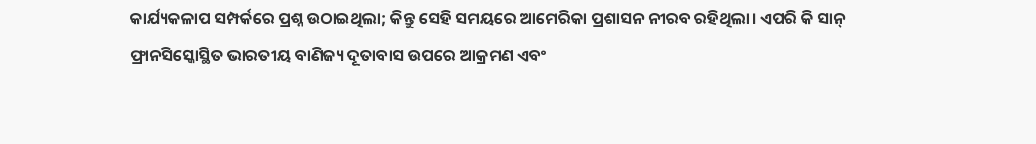କାର୍ଯ୍ୟକଳାପ ସମ୍ପର୍କରେ ପ୍ରଶ୍ନ ଉଠାଇଥିଲା; କିନ୍ତୁ ସେହି ସମୟରେ ଆମେରିକା ପ୍ରଶାସନ ନୀରବ ରହିଥିଲା। ଏପରି କି ସାନ୍ ଫ୍ରାନସିସ୍କୋସ୍ଥିତ ଭାରତୀୟ ବାଣିଜ୍ୟ ଦୂତାବାସ ଉପରେ ଆକ୍ରମଣ ଏବଂ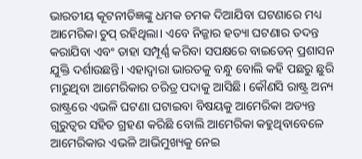ଭାରତୀୟ କୂଟନୀତିଜ୍ଞଙ୍କୁ ଧମକ ଚମକ ଦିଆଯିବା ଘଟଣାରେ ମଧ୍ୟ ଆମେରିକା ଚୁପ୍ ରହିଥିଲା। ଏବେ ନିଜ୍ଜାର ହତ୍ୟା ଘଟଣାର ତଦନ୍ତ କରାଯିବା ଏବଂ ତାହା ସମ୍ପୂର୍ଣ୍ଣ କରିବା ସପକ୍ଷରେ ବାଇଡେନ୍ ପ୍ରଶାସନ ଯୁକ୍ତି ଦର୍ଶାଉଛନ୍ତି। ଏହାଦ୍ୱାରା ଭାରତକୁ ବନ୍ଧୁ ବୋଲି କହି ପଛରୁ ଛୁରି ମାରୁଥିବା ଆମେରିକାର ଚରିତ୍ର ପଦାକୁ ଆସିଛି। କୌଣସି ରାଷ୍ଟ୍ର ଅନ୍ୟ ରାଷ୍ଟ୍ରରେ ଏଭଳି ଘଟଣା ଘଟାଇବା ବିଷୟକୁ ଆମେରିକା ଅତ୍ୟନ୍ତ ଗୁରୁତ୍ୱର ସହିତ ଗ୍ରହଣ କରିଛି ବୋଲି ଆମେରିକା କହୁଥିବାବେଳେ ଆମେରିକାର ଏଭଳି ଆଭିମୁଖ୍ୟକୁ ନେଇ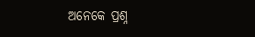ଅନେକେ ପ୍ରଶ୍ନ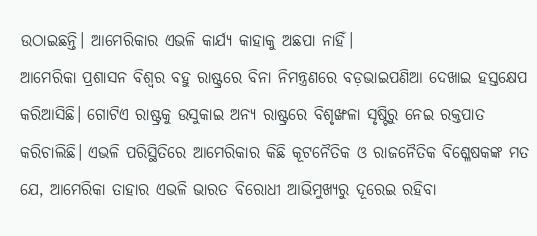ଉଠାଇଛନ୍ତି। ଆମେରିକାର ଏଭଳି କାର୍ଯ୍ୟ କାହାକୁ ଅଛପା ନାହିଁ।
ଆମେରିକା ପ୍ରଶାସନ ବିଶ୍ୱର ବହୁ ରାଷ୍ଟ୍ରରେ ବିନା ନିମନ୍ତ୍ରଣରେ ବଡ଼ଭାଇପଣିଆ ଦେଖାଇ ହସ୍ତକ୍ଷେପ କରିଆସିଛି। ଗୋଟିଏ ରାଷ୍ଟ୍ରକୁ ଉସୁକାଇ ଅନ୍ୟ ରାଷ୍ଟ୍ରରେ ବିଶୃଙ୍ଖଳା ସୃଷ୍ଟିରୁ ନେଇ ରକ୍ତପାତ କରିଚାଲିଛି। ଏଭଳି ପରିସ୍ଥିତିରେ ଆମେରିକାର କିଛି କୂଟନୈତିକ ଓ ରାଜନୈତିକ ବିଶ୍ଳେଷକଙ୍କ ମତ ଯେ, ଆମେରିକା ତାହାର ଏଭଳି ଭାରତ ବିରୋଧୀ ଆଭିମୁଖ୍ୟରୁ ଦୂରେଇ ରହିବା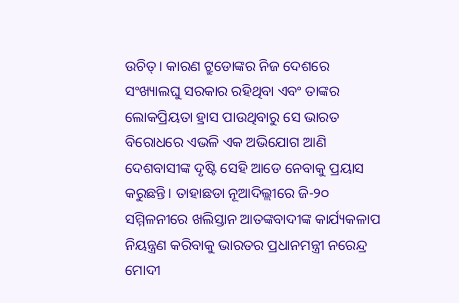ଉଚିତ୍। କାରଣ ଟ୍ରୁଡୋଙ୍କର ନିଜ ଦେଶରେ ସଂଖ୍ୟାଲଘୁ ସରକାର ରହିଥିବା ଏବଂ ତାଙ୍କର ଲୋକପ୍ରିୟତା ହ୍ରାସ ପାଉଥିବାରୁ ସେ ଭାରତ ବିରୋଧରେ ଏଭଳି ଏକ ଅଭିଯୋଗ ଆଣି ଦେଶବାସୀଙ୍କ ଦୃଷ୍ଟି ସେହି ଆଡେ ନେବାକୁ ପ୍ରୟାସ କରୁଛନ୍ତି। ତାହାଛଡା ନୂଆଦିଲ୍ଲୀରେ ଜି-୨୦ ସମ୍ମିଳନୀରେ ଖଲିସ୍ତାନ ଆତଙ୍କବାଦୀଙ୍କ କାର୍ଯ୍ୟକଳାପ ନିୟନ୍ତ୍ରଣ କରିବାକୁ ଭାରତର ପ୍ରଧାନମନ୍ତ୍ରୀ ନରେନ୍ଦ୍ର ମୋଦୀ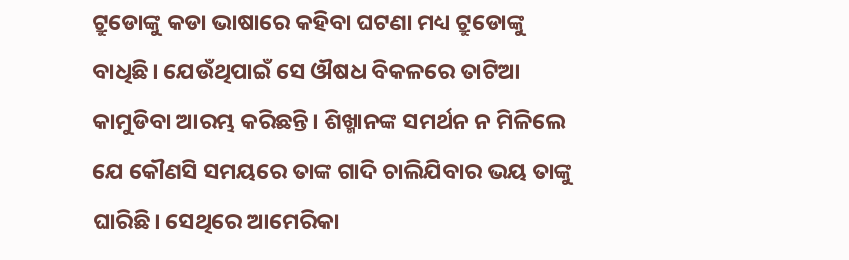ଟ୍ରୁଡୋଙ୍କୁ କଡା ଭାଷାରେ କହିବା ଘଟଣା ମଧ୍ୟ ଟ୍ରୁଡୋଙ୍କୁ ବାଧିଛି। ଯେଉଁଥିପାଇଁ ସେ ଔଷଧ ବିକଳରେ ତାଟିଆ କାମୁଡିବା ଆରମ୍ଭ କରିଛନ୍ତି। ଶିଖ୍ମାନଙ୍କ ସମର୍ଥନ ନ ମିଳିଲେ ଯେ କୌଣସି ସମୟରେ ତାଙ୍କ ଗାଦି ଚାଲିଯିବାର ଭୟ ତାଙ୍କୁ ଘାରିଛି। ସେଥିରେ ଆମେରିକା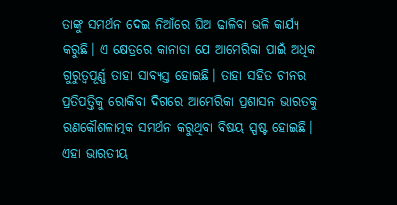ତାଙ୍କୁ ସମର୍ଥନ ଦେଇ ନିଆଁରେ ଘିଅ ଢାଳିବା ଭଳି କାର୍ଯ୍ୟ କରୁଛି। ଏ କ୍ଷେତ୍ରରେ କାନାଡା ଯେ ଆମେରିକା ପାଇଁ ଅଧିକ ଗୁରୁତ୍ୱପୂର୍ଣ୍ଣ ତାହା ସାବ୍ୟସ୍ତ ହୋଇଛି। ତାହା ସହିତ ଚୀନର ପ୍ରତିପତ୍ତିକୁ ରୋକିବା ଦିଗରେ ଆମେରିକା ପ୍ରଶାସନ ଭାରତକୁ ରଣକୌଶଳାତ୍ମକ ସମର୍ଥନ କରୁଥିବା ବିଷୟ ସ୍ପଷ୍ଟ ହୋଇଛି। ଏହା ଭାରତୀୟ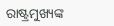ରାଷ୍ଟ୍ରମୁଖ୍ୟଙ୍କ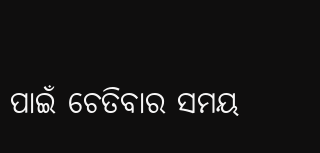ପାଇଁ ଚେତିବାର ସମୟ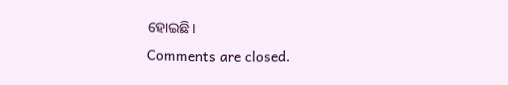ହୋଇଛି।
Comments are closed.